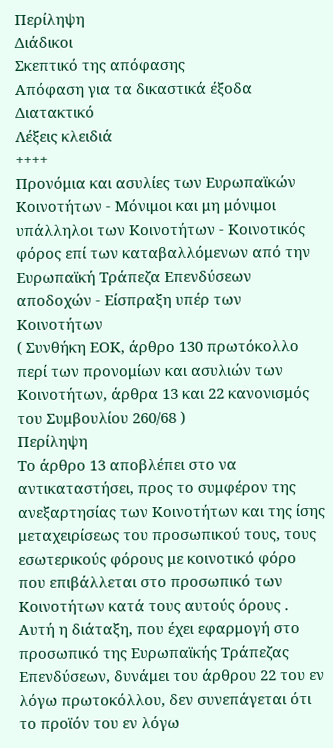Περίληψη
Διάδικοι
Σκεπτικό της απόφασης
Απόφαση για τα δικαστικά έξοδα
Διατακτικό
Λέξεις κλειδιά
++++
Προνόμια και ασυλίες των Ευρωπαϊκών Κοινοτήτων - Μόνιμοι και μη μόνιμοι υπάλληλοι των Κοινοτήτων - Κοινοτικός φόρος επί των καταβαλλόμενων από την Ευρωπαϊκή Τράπεζα Επενδύσεων αποδοχών - Είσπραξη υπέρ των Κοινοτήτων
( Συνθήκη ΕΟΚ, άρθρο 130 πρωτόκολλο περί των προνομίων και ασυλιών των Κοινοτήτων, άρθρα 13 και 22 κανονισμός του Συμβουλίου 260/68 )
Περίληψη
Το άρθρο 13 αποβλέπει στο να αντικαταστήσει, προς το συμφέρον της ανεξαρτησίας των Κοινοτήτων και της ίσης μεταχειρίσεως του προσωπικού τους, τους εσωτερικούς φόρους με κοινοτικό φόρο που επιβάλλεται στο προσωπικό των Κοινοτήτων κατά τους αυτούς όρους . Αυτή η διάταξη, που έχει εφαρμογή στο προσωπικό της Ευρωπαϊκής Τράπεζας Επενδύσεων, δυνάμει του άρθρου 22 του εν λόγω πρωτοκόλλου, δεν συνεπάγεται ότι το προϊόν του εν λόγω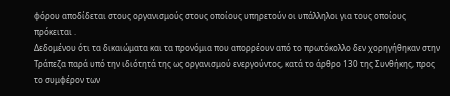φόρου αποδίδεται στους οργανισμούς στους οποίους υπηρετούν οι υπάλληλοι για τους οποίους πρόκειται .
Δεδομένου ότι τα δικαιώματα και τα προνόμια που απορρέουν από το πρωτόκολλο δεν χορηγήθηκαν στην Τράπεζα παρά υπό την ιδιότητά της ως οργανισμού ενεργούντος, κατά το άρθρο 130 της Συνθήκης, προς το συμφέρον των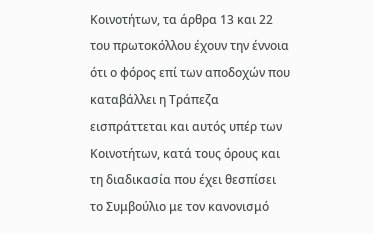Κοινοτήτων, τα άρθρα 13 και 22 του πρωτοκόλλου έχουν την έννοια ότι ο φόρος επί των αποδοχών που καταβάλλει η Τράπεζα εισπράττεται και αυτός υπέρ των Κοινοτήτων, κατά τους όρους και τη διαδικασία που έχει θεσπίσει το Συμβούλιο με τον κανονισμό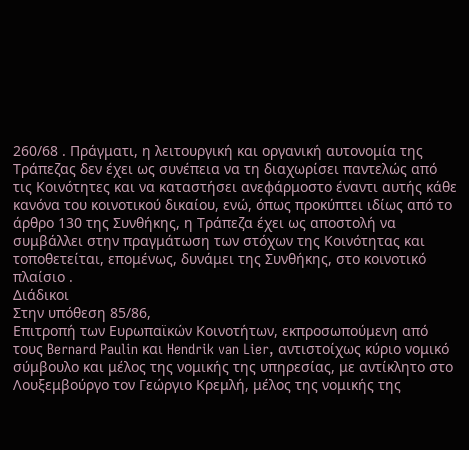260/68 . Πράγματι, η λειτουργική και οργανική αυτονομία της Τράπεζας δεν έχει ως συνέπεια να τη διαχωρίσει παντελώς από τις Κοινότητες και να καταστήσει ανεφάρμοστο έναντι αυτής κάθε κανόνα του κοινοτικού δικαίου, ενώ, όπως προκύπτει ιδίως από το άρθρο 130 της Συνθήκης, η Τράπεζα έχει ως αποστολή να συμβάλλει στην πραγμάτωση των στόχων της Κοινότητας και τοποθετείται, επομένως, δυνάμει της Συνθήκης, στο κοινοτικό πλαίσιο .
Διάδικοι
Στην υπόθεση 85/86,
Επιτροπή των Ευρωπαϊκών Κοινοτήτων, εκπροσωπούμενη από τους Bernard Paulin και Hendrik van Lier, αντιστοίχως κύριο νομικό σύμβουλο και μέλος της νομικής της υπηρεσίας, με αντίκλητο στο Λουξεμβούργο τον Γεώργιο Κρεμλή, μέλος της νομικής της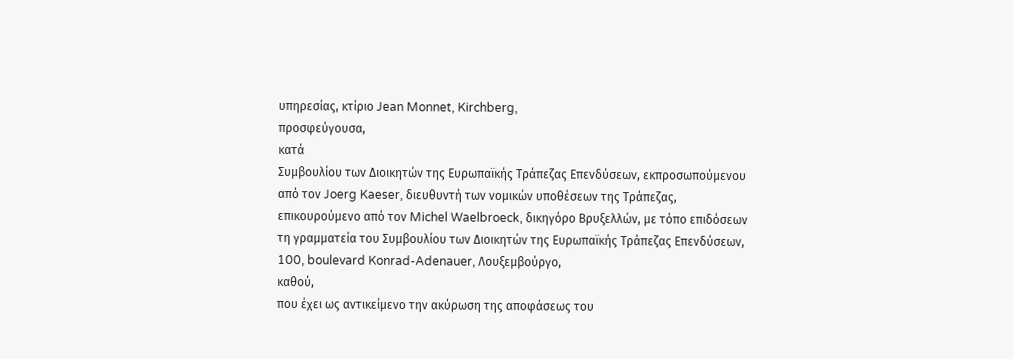υπηρεσίας, κτίριο Jean Monnet, Kirchberg,
προσφεύγουσα,
κατά
Συμβουλίου των Διοικητών της Ευρωπαϊκής Τράπεζας Επενδύσεων, εκπροσωπούμενου από τον Joerg Kaeser, διευθυντή των νομικών υποθέσεων της Τράπεζας, επικουρούμενο από τον Michel Waelbroeck, δικηγόρο Βρυξελλών, με τόπο επιδόσεων τη γραμματεία του Συμβουλίου των Διοικητών της Ευρωπαϊκής Τράπεζας Επενδύσεων, 100, boulevard Konrad-Adenauer, Λουξεμβούργο,
καθού,
που έχει ως αντικείμενο την ακύρωση της αποφάσεως του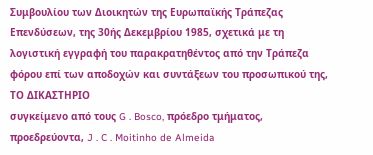Συμβουλίου των Διοικητών της Ευρωπαϊκής Τράπεζας Επενδύσεων, της 30ής Δεκεμβρίου 1985, σχετικά με τη λογιστική εγγραφή του παρακρατηθέντος από την Τράπεζα φόρου επί των αποδοχών και συντάξεων του προσωπικού της,
ΤΟ ΔΙΚΑΣΤΗΡΙΟ
συγκείμενο από τους G . Bosco, πρόεδρο τμήματος, προεδρεύοντα, J . C . Moitinho de Almeida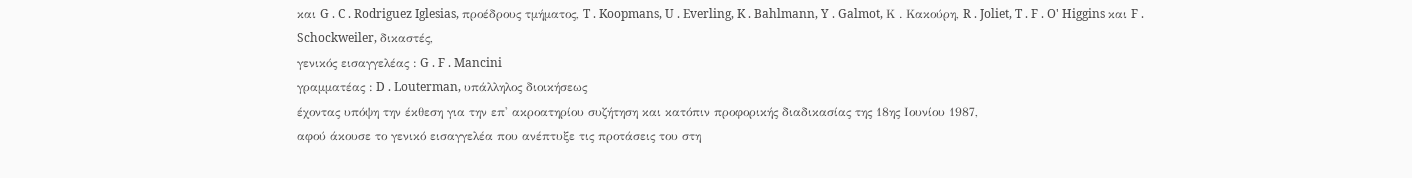και G . C . Rodriguez Iglesias, προέδρους τμήματος, T . Koopmans, U . Everling, K . Bahlmann, Y . Galmot, Κ . Κακούρη, R . Joliet, T . F . O' Higgins και F . Schockweiler, δικαστές,
γενικός εισαγγελέας : G . F . Mancini
γραμματέας : D . Louterman, υπάλληλος διοικήσεως
έχοντας υπόψη την έκθεση για την επ' ακροατηρίου συζήτηση και κατόπιν προφορικής διαδικασίας της 18ης Ιουνίου 1987,
αφού άκουσε το γενικό εισαγγελέα που ανέπτυξε τις προτάσεις του στη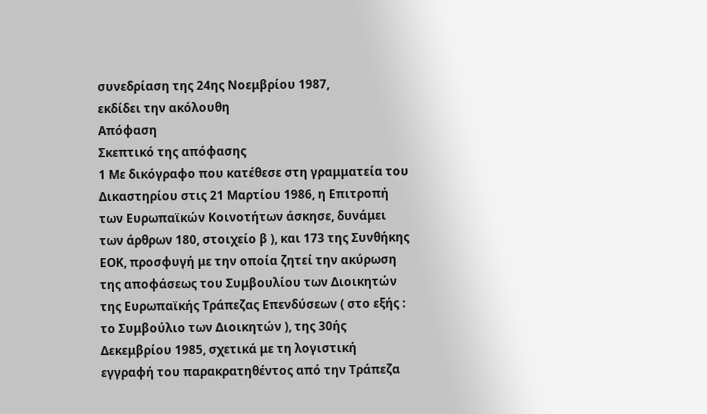συνεδρίαση της 24ης Νοεμβρίου 1987,
εκδίδει την ακόλουθη
Απόφαση
Σκεπτικό της απόφασης
1 Με δικόγραφο που κατέθεσε στη γραμματεία του Δικαστηρίου στις 21 Μαρτίου 1986, η Επιτροπή των Ευρωπαϊκών Κοινοτήτων άσκησε, δυνάμει των άρθρων 180, στοιχείο β ), και 173 της Συνθήκης ΕΟΚ, προσφυγή με την οποία ζητεί την ακύρωση της αποφάσεως του Συμβουλίου των Διοικητών της Ευρωπαϊκής Τράπεζας Επενδύσεων ( στο εξής : το Συμβούλιο των Διοικητών ), της 30ής Δεκεμβρίου 1985, σχετικά με τη λογιστική εγγραφή του παρακρατηθέντος από την Τράπεζα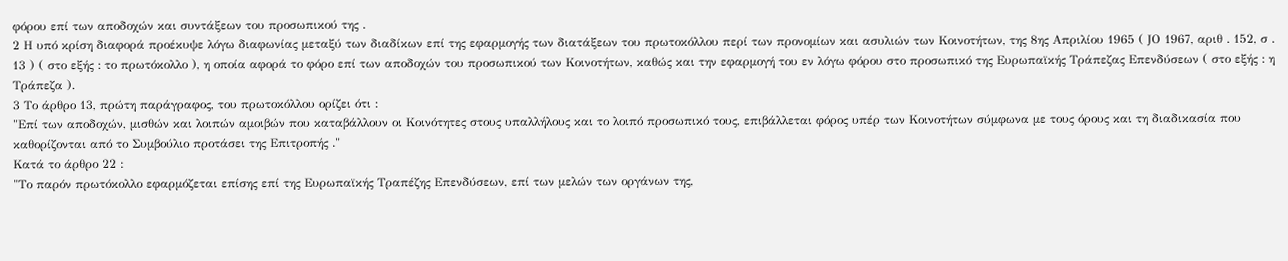φόρου επί των αποδοχών και συντάξεων του προσωπικού της .
2 Η υπό κρίση διαφορά προέκυψε λόγω διαφωνίας μεταξύ των διαδίκων επί της εφαρμογής των διατάξεων του πρωτοκόλλου περί των προνομίων και ασυλιών των Κοινοτήτων, της 8ης Απριλίου 1965 ( JΟ 1967, αριθ . 152, σ . 13 ) ( στο εξής : το πρωτόκολλο ), η οποία αφορά το φόρο επί των αποδοχών του προσωπικού των Κοινοτήτων, καθώς και την εφαρμογή του εν λόγω φόρου στο προσωπικό της Ευρωπαϊκής Τράπεζας Επενδύσεων ( στο εξής : η Τράπεζα ).
3 Το άρθρο 13, πρώτη παράγραφος, του πρωτοκόλλου ορίζει ότι :
"Επί των αποδοχών, μισθών και λοιπών αμοιβών που καταβάλλουν οι Κοινότητες στους υπαλλήλους και το λοιπό προσωπικό τους, επιβάλλεται φόρος υπέρ των Κοινοτήτων σύμφωνα με τους όρους και τη διαδικασία που καθορίζονται από το Συμβούλιο προτάσει της Επιτροπής ."
Κατά το άρθρο 22 :
"Το παρόν πρωτόκολλο εφαρμόζεται επίσης επί της Ευρωπαϊκής Τραπέζης Επενδύσεων, επί των μελών των οργάνων της,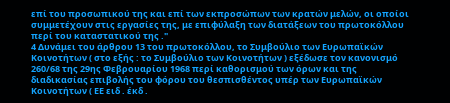επί του προσωπικού της και επί των εκπροσώπων των κρατών μελών, οι οποίοι συμμετέχουν στις εργασίες της, με επιφύλαξη των διατάξεων του πρωτοκόλλου περί του καταστατικού της ."
4 Δυνάμει του άρθρου 13 του πρωτοκόλλου, το Συμβούλιο των Ευρωπαϊκών Κοινοτήτων ( στο εξής : το Συμβούλιο των Κοινοτήτων ) εξέδωσε τον κανονισμό 260/68 της 29ης Φεβρουαρίου 1968 περί καθορισμού των όρων και της διαδικασίας επιβολής του φόρου του θεσπισθέντος υπέρ των Ευρωπαϊκών Κοινοτήτων ( ΕΕ ειδ . έκδ .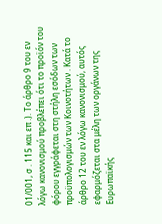01/001, σ . 115 και επ .). Το άρθρο 9 του εν λόγω κανονισμού προβλέπει ότι το προϊόν του φόρου εγγράφεται στη στήλη εσόδων των προϋπολογισμών των Κοινοτήτων . Κατά το άρθρο 12 του εν λόγω κανονισμού, αυτός εφαρμόζεται στα μέλη των οργάνων της Ευρωπαϊκής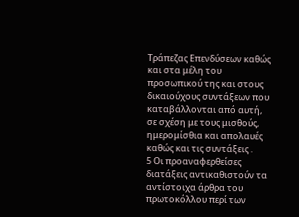Τράπεζας Επενδύσεων καθώς και στα μέλη του προσωπικού της και στους δικαιούχους συντάξεων που καταβάλλονται από αυτή, σε σχέση με τους μισθούς, ημερομίσθια και απολαυές καθώς και τις συντάξεις .
5 Οι προαναφερθείσες διατάξεις αντικαθιστούν τα αντίστοιχα άρθρα του πρωτοκόλλου περί των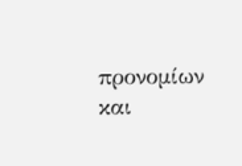προνομίων και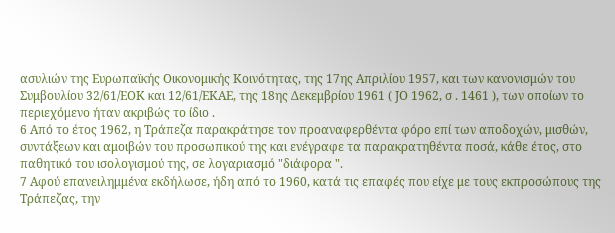ασυλιών της Ευρωπαϊκής Οικονομικής Κοινότητας, της 17ης Απριλίου 1957, και των κανονισμών του Συμβουλίου 32/61/ΕΟΚ και 12/61/ΕΚΑΕ, της 18ης Δεκεμβρίου 1961 ( JΟ 1962, σ . 1461 ), των οποίων το περιεχόμενο ήταν ακριβώς το ίδιο .
6 Από το έτος 1962, η Τράπεζα παρακράτησε τον προαναφερθέντα φόρο επί των αποδοχών, μισθών, συντάξεων και αμοιβών του προσωπικού της και ενέγραφε τα παρακρατηθέντα ποσά, κάθε έτος, στο παθητικό του ισολογισμού της, σε λογαριασμό "διάφορα ".
7 Αφού επανειλημμένα εκδήλωσε, ήδη από το 1960, κατά τις επαφές που είχε με τους εκπροσώπους της Τράπεζας, την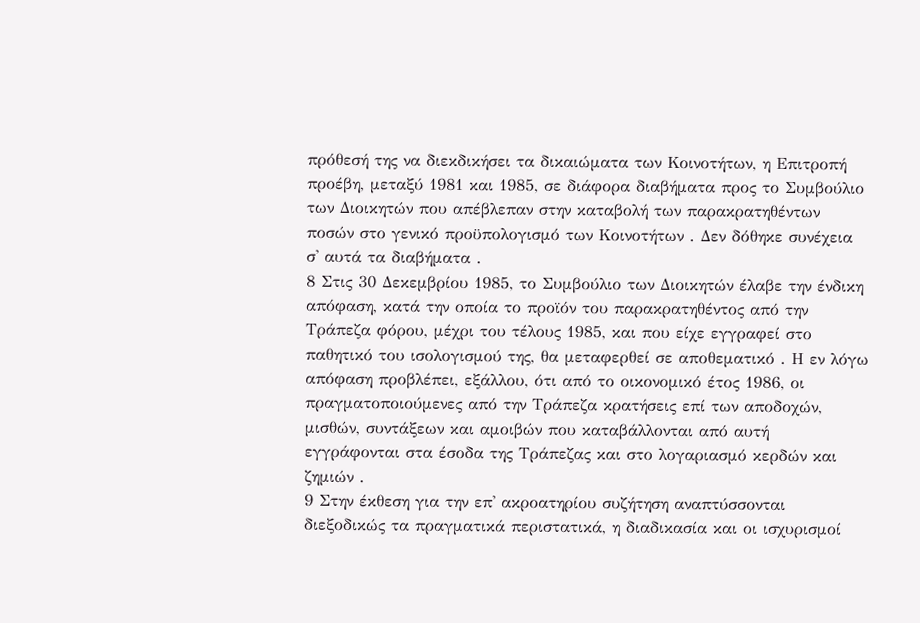πρόθεσή της να διεκδικήσει τα δικαιώματα των Κοινοτήτων, η Επιτροπή προέβη, μεταξύ 1981 και 1985, σε διάφορα διαβήματα προς το Συμβούλιο των Διοικητών που απέβλεπαν στην καταβολή των παρακρατηθέντων ποσών στο γενικό προϋπολογισμό των Κοινοτήτων . Δεν δόθηκε συνέχεια σ' αυτά τα διαβήματα .
8 Στις 30 Δεκεμβρίου 1985, το Συμβούλιο των Διοικητών έλαβε την ένδικη απόφαση, κατά την οποία το προϊόν του παρακρατηθέντος από την Τράπεζα φόρου, μέχρι του τέλους 1985, και που είχε εγγραφεί στο παθητικό του ισολογισμού της, θα μεταφερθεί σε αποθεματικό . Η εν λόγω απόφαση προβλέπει, εξάλλου, ότι από το οικονομικό έτος 1986, οι πραγματοποιούμενες από την Τράπεζα κρατήσεις επί των αποδοχών, μισθών, συντάξεων και αμοιβών που καταβάλλονται από αυτή εγγράφονται στα έσοδα της Τράπεζας και στο λογαριασμό κερδών και ζημιών .
9 Στην έκθεση για την επ' ακροατηρίου συζήτηση αναπτύσσονται διεξοδικώς τα πραγματικά περιστατικά, η διαδικασία και οι ισχυρισμοί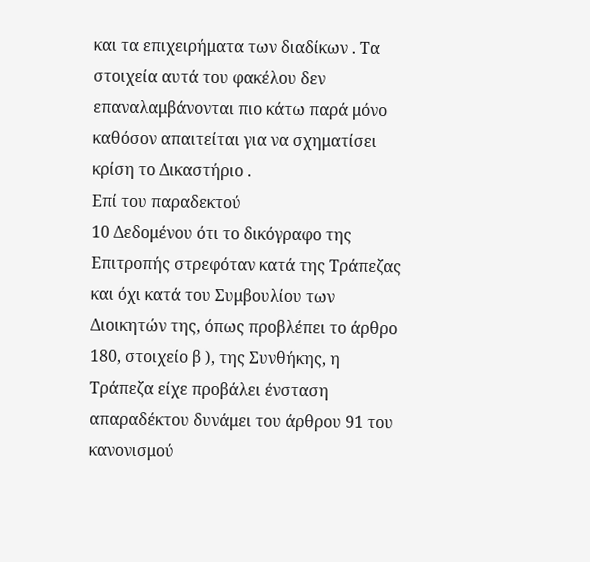και τα επιχειρήματα των διαδίκων . Τα στοιχεία αυτά του φακέλου δεν επαναλαμβάνονται πιο κάτω παρά μόνο καθόσον απαιτείται για να σχηματίσει κρίση το Δικαστήριο .
Επί του παραδεκτού
10 Δεδομένου ότι το δικόγραφο της Επιτροπής στρεφόταν κατά της Τράπεζας και όχι κατά του Συμβουλίου των Διοικητών της, όπως προβλέπει το άρθρο 180, στοιχείο β ), της Συνθήκης, η Τράπεζα είχε προβάλει ένσταση απαραδέκτου δυνάμει του άρθρου 91 του κανονισμού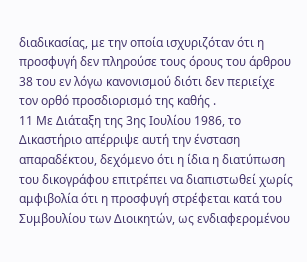διαδικασίας, με την οποία ισχυριζόταν ότι η προσφυγή δεν πληρούσε τους όρους του άρθρου 38 του εν λόγω κανονισμού διότι δεν περιείχε τον ορθό προσδιορισμό της καθής .
11 Με Διάταξη της 3ης Ιουλίου 1986, το Δικαστήριο απέρριψε αυτή την ένσταση απαραδέκτου, δεχόμενο ότι η ίδια η διατύπωση του δικογράφου επιτρέπει να διαπιστωθεί χωρίς αμφιβολία ότι η προσφυγή στρέφεται κατά του Συμβουλίου των Διοικητών, ως ενδιαφερομένου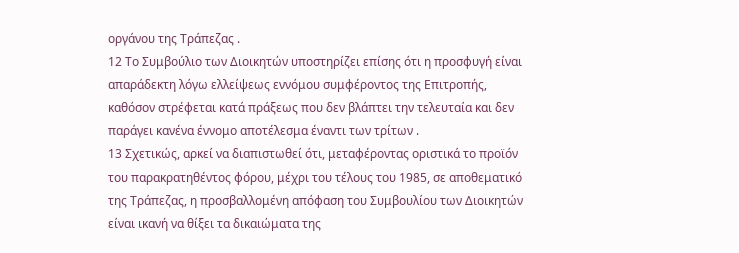οργάνου της Τράπεζας .
12 Το Συμβούλιο των Διοικητών υποστηρίζει επίσης ότι η προσφυγή είναι απαράδεκτη λόγω ελλείψεως εννόμου συμφέροντος της Επιτροπής, καθόσον στρέφεται κατά πράξεως που δεν βλάπτει την τελευταία και δεν παράγει κανένα έννομο αποτέλεσμα έναντι των τρίτων .
13 Σχετικώς, αρκεί να διαπιστωθεί ότι, μεταφέροντας οριστικά το προϊόν του παρακρατηθέντος φόρου, μέχρι του τέλους του 1985, σε αποθεματικό της Τράπεζας, η προσβαλλομένη απόφαση του Συμβουλίου των Διοικητών είναι ικανή να θίξει τα δικαιώματα της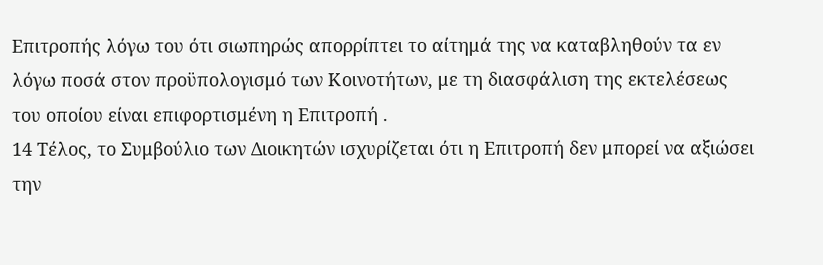Επιτροπής λόγω του ότι σιωπηρώς απορρίπτει το αίτημά της να καταβληθούν τα εν λόγω ποσά στον προϋπολογισμό των Κοινοτήτων, με τη διασφάλιση της εκτελέσεως του οποίου είναι επιφορτισμένη η Επιτροπή .
14 Τέλος, το Συμβούλιο των Διοικητών ισχυρίζεται ότι η Επιτροπή δεν μπορεί να αξιώσει την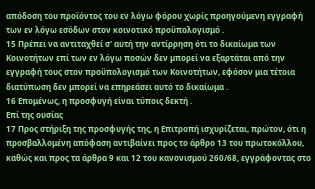απόδοση του προϊόντος του εν λόγω φόρου χωρίς προηγούμενη εγγραφή των εν λόγω εσόδων στον κοινοτικό προϋπολογισμό .
15 Πρέπει να αντιταχθεί σ' αυτή την αντίρρηση ότι το δικαίωμα των Κοινοτήτων επί των εν λόγω ποσών δεν μπορεί να εξαρτάται από την εγγραφή τους στον προϋπολογισμό των Κοινοτήτων, εφόσον μια τέτοια διατύπωση δεν μπορεί να επηρεάσει αυτό το δικαίωμα .
16 Επομένως, η προσφυγή είναι τύποις δεκτή .
Επί της ουσίας
17 Προς στήριξη της προσφυγής της, η Επιτροπή ισχυρίζεται, πρώτον, ότι η προσβαλλομένη απόφαση αντιβαίνει προς το άρθρο 13 του πρωτοκόλλου, καθώς και προς τα άρθρα 9 και 12 του κανονισμού 260/68, εγγράφοντας στο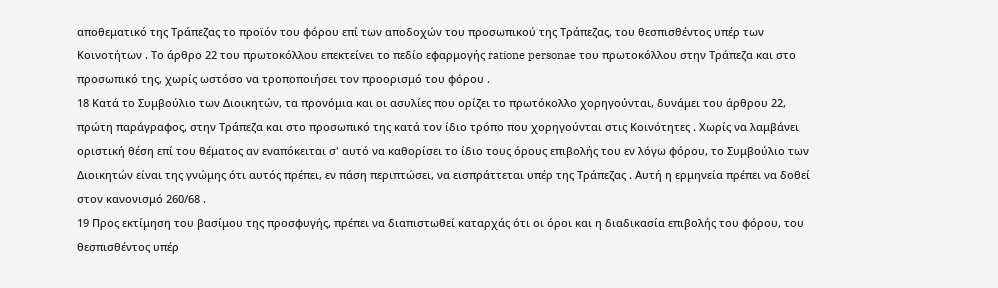αποθεματικό της Τράπεζας το προϊόν του φόρου επί των αποδοχών του προσωπικού της Τράπεζας, του θεσπισθέντος υπέρ των Κοινοτήτων . Το άρθρο 22 του πρωτοκόλλου επεκτείνει το πεδίο εφαρμογής ratione personae του πρωτοκόλλου στην Τράπεζα και στο προσωπικό της, χωρίς ωστόσο να τροποποιήσει τον προορισμό του φόρου .
18 Κατά το Συμβούλιο των Διοικητών, τα προνόμια και οι ασυλίες που ορίζει το πρωτόκολλο χορηγούνται, δυνάμει του άρθρου 22, πρώτη παράγραφος, στην Τράπεζα και στο προσωπικό της κατά τον ίδιο τρόπο που χορηγούνται στις Κοινότητες . Χωρίς να λαμβάνει οριστική θέση επί του θέματος αν εναπόκειται σ' αυτό να καθορίσει το ίδιο τους όρους επιβολής του εν λόγω φόρου, το Συμβούλιο των Διοικητών είναι της γνώμης ότι αυτός πρέπει, εν πάση περιπτώσει, να εισπράττεται υπέρ της Τράπεζας . Αυτή η ερμηνεία πρέπει να δοθεί στον κανονισμό 260/68 .
19 Προς εκτίμηση του βασίμου της προσφυγής, πρέπει να διαπιστωθεί καταρχάς ότι οι όροι και η διαδικασία επιβολής του φόρου, του θεσπισθέντος υπέρ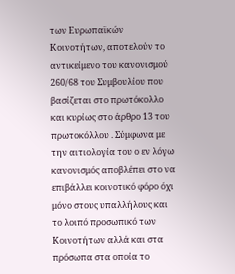των Ευρωπαϊκών Κοινοτήτων, αποτελούν το αντικείμενο του κανονισμού 260/68 του Συμβουλίου που βασίζεται στο πρωτόκολλο και κυρίως στο άρθρο 13 του πρωτοκόλλου . Σύμφωνα με την αιτιολογία του ο εν λόγω κανονισμός αποβλέπει στο να επιβάλλει κοινοτικό φόρο όχι μόνο στους υπαλλήλους και το λοιπό προσωπικό των Κοινοτήτων αλλά και στα πρόσωπα στα οποία το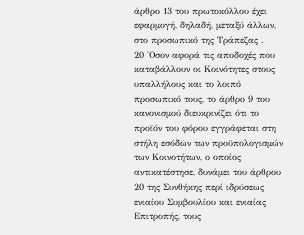άρθρο 13 του πρωτοκόλλου έχει εφαρμογή, δηλαδή, μεταξύ άλλων, στο προσωπικό της Τράπεζας .
20 'Οσον αφορά τις αποδοχές που καταβάλλουν οι Κοινότητες στους υπαλλήλους και το λοιπό προσωπικό τους, το άρθρο 9 του κανονισμού διευκρινίζει ότι το προϊόν του φόρου εγγράφεται στη στήλη εσόδων των προϋπολογισμών των Κοινοτήτων, ο οποίος αντικατέστησε, δυνάμει του άρθρου 20 της Συνθήκης περί ιδρύσεως ενιαίου Συμβουλίου και ενιαίας Επιτροπής, τους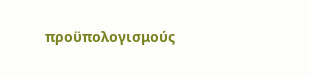προϋπολογισμούς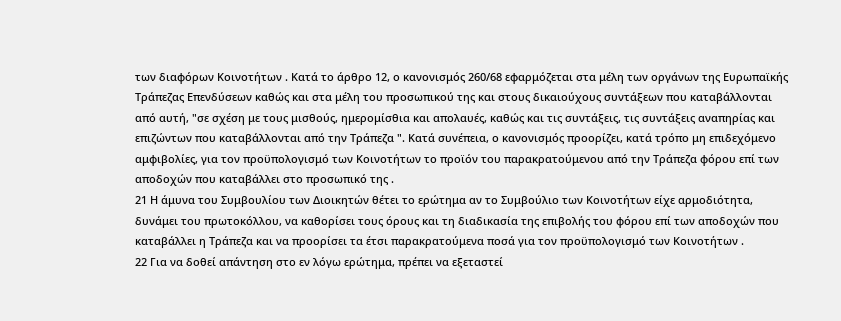των διαφόρων Κοινοτήτων . Κατά το άρθρο 12, ο κανονισμός 260/68 εφαρμόζεται στα μέλη των οργάνων της Ευρωπαϊκής Τράπεζας Επενδύσεων καθώς και στα μέλη του προσωπικού της και στους δικαιούχους συντάξεων που καταβάλλονται από αυτή, "σε σχέση με τους μισθούς, ημερομίσθια και απολαυές, καθώς και τις συντάξεις, τις συντάξεις αναπηρίας και επιζώντων που καταβάλλονται από την Τράπεζα ". Κατά συνέπεια, ο κανονισμός προορίζει, κατά τρόπο μη επιδεχόμενο αμφιβολίες, για τον προϋπολογισμό των Κοινοτήτων το προϊόν του παρακρατούμενου από την Τράπεζα φόρου επί των αποδοχών που καταβάλλει στο προσωπικό της .
21 Η άμυνα του Συμβουλίου των Διοικητών θέτει το ερώτημα αν το Συμβούλιο των Κοινοτήτων είχε αρμοδιότητα, δυνάμει του πρωτοκόλλου, να καθορίσει τους όρους και τη διαδικασία της επιβολής του φόρου επί των αποδοχών που καταβάλλει η Τράπεζα και να προορίσει τα έτσι παρακρατούμενα ποσά για τον προϋπολογισμό των Κοινοτήτων .
22 Για να δοθεί απάντηση στο εν λόγω ερώτημα, πρέπει να εξεταστεί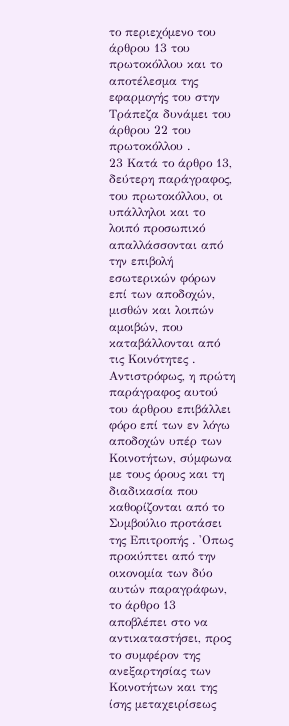το περιεχόμενο του άρθρου 13 του πρωτοκόλλου και το αποτέλεσμα της εφαρμογής του στην Τράπεζα δυνάμει του άρθρου 22 του πρωτοκόλλου .
23 Κατά το άρθρο 13, δεύτερη παράγραφος, του πρωτοκόλλου, οι υπάλληλοι και το λοιπό προσωπικό απαλλάσσονται από την επιβολή εσωτερικών φόρων επί των αποδοχών, μισθών και λοιπών αμοιβών, που καταβάλλονται από τις Κοινότητες . Αντιστρόφως, η πρώτη παράγραφος αυτού του άρθρου επιβάλλει φόρο επί των εν λόγω αποδοχών υπέρ των Κοινοτήτων, σύμφωνα με τους όρους και τη διαδικασία που καθορίζονται από το Συμβούλιο προτάσει της Επιτροπής . 'Οπως προκύπτει από την οικονομία των δύο αυτών παραγράφων, το άρθρο 13 αποβλέπει στο να αντικαταστήσει, προς το συμφέρον της ανεξαρτησίας των Κοινοτήτων και της ίσης μεταχειρίσεως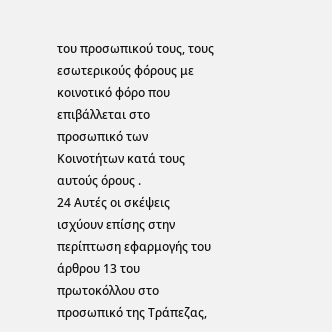του προσωπικού τους, τους εσωτερικούς φόρους με κοινοτικό φόρο που επιβάλλεται στο προσωπικό των Κοινοτήτων κατά τους αυτούς όρους .
24 Αυτές οι σκέψεις ισχύουν επίσης στην περίπτωση εφαρμογής του άρθρου 13 του πρωτοκόλλου στο προσωπικό της Τράπεζας,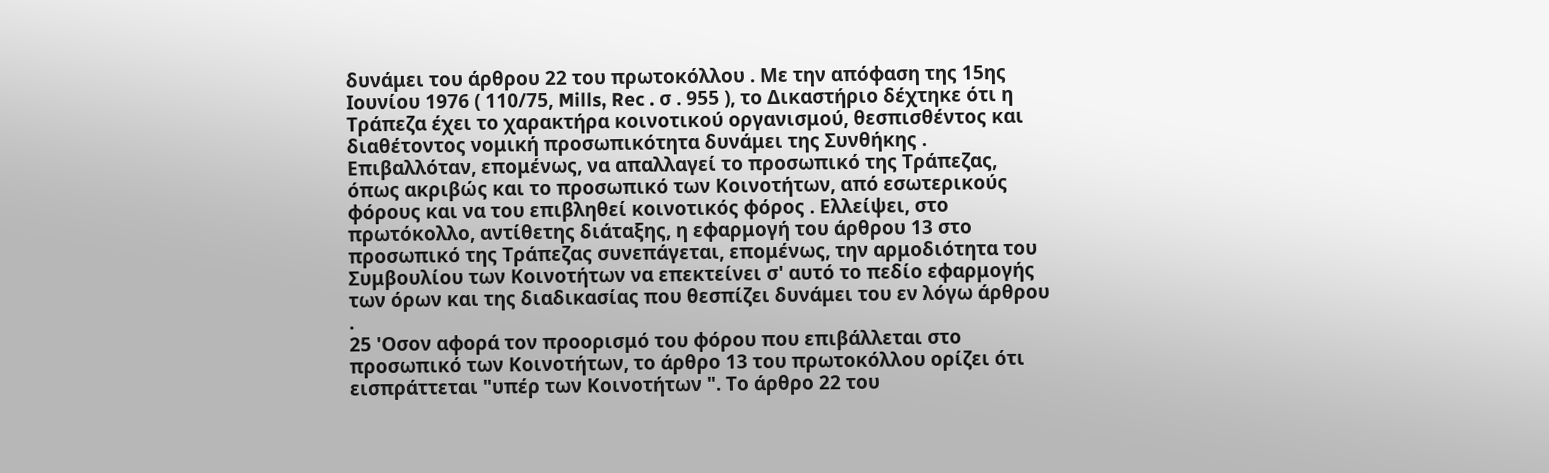δυνάμει του άρθρου 22 του πρωτοκόλλου . Με την απόφαση της 15ης Ιουνίου 1976 ( 110/75, Mills, Rec . σ . 955 ), το Δικαστήριο δέχτηκε ότι η Τράπεζα έχει το χαρακτήρα κοινοτικού οργανισμού, θεσπισθέντος και διαθέτοντος νομική προσωπικότητα δυνάμει της Συνθήκης . Επιβαλλόταν, επομένως, να απαλλαγεί το προσωπικό της Τράπεζας, όπως ακριβώς και το προσωπικό των Κοινοτήτων, από εσωτερικούς φόρους και να του επιβληθεί κοινοτικός φόρος . Ελλείψει, στο πρωτόκολλο, αντίθετης διάταξης, η εφαρμογή του άρθρου 13 στο προσωπικό της Τράπεζας συνεπάγεται, επομένως, την αρμοδιότητα του Συμβουλίου των Κοινοτήτων να επεκτείνει σ' αυτό το πεδίο εφαρμογής των όρων και της διαδικασίας που θεσπίζει δυνάμει του εν λόγω άρθρου .
25 'Οσον αφορά τον προορισμό του φόρου που επιβάλλεται στο προσωπικό των Κοινοτήτων, το άρθρο 13 του πρωτοκόλλου ορίζει ότι εισπράττεται "υπέρ των Κοινοτήτων ". Το άρθρο 22 του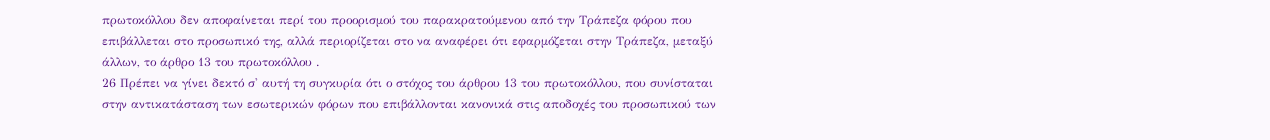πρωτοκόλλου δεν αποφαίνεται περί του προορισμού του παρακρατούμενου από την Τράπεζα φόρου που επιβάλλεται στο προσωπικό της, αλλά περιορίζεται στο να αναφέρει ότι εφαρμόζεται στην Τράπεζα, μεταξύ άλλων, το άρθρο 13 του πρωτοκόλλου .
26 Πρέπει να γίνει δεκτό σ' αυτή τη συγκυρία ότι ο στόχος του άρθρου 13 του πρωτοκόλλου, που συνίσταται στην αντικατάσταση των εσωτερικών φόρων που επιβάλλονται κανονικά στις αποδοχές του προσωπικού των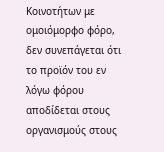Κοινοτήτων με ομοιόμορφο φόρο, δεν συνεπάγεται ότι το προϊόν του εν λόγω φόρου αποδίδεται στους οργανισμούς στους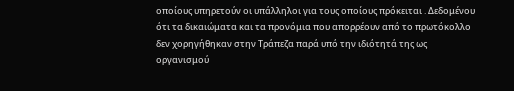οποίους υπηρετούν οι υπάλληλοι για τους οποίους πρόκειται . Δεδομένου ότι τα δικαιώματα και τα προνόμια που απορρέουν από το πρωτόκολλο δεν χορηγήθηκαν στην Τράπεζα παρά υπό την ιδιότητά της ως οργανισμού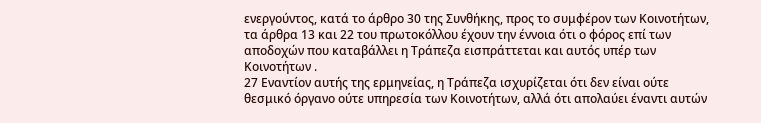ενεργούντος, κατά το άρθρο 30 της Συνθήκης, προς το συμφέρον των Κοινοτήτων, τα άρθρα 13 και 22 του πρωτοκόλλου έχουν την έννοια ότι ο φόρος επί των αποδοχών που καταβάλλει η Τράπεζα εισπράττεται και αυτός υπέρ των Κοινοτήτων .
27 Εναντίον αυτής της ερμηνείας, η Τράπεζα ισχυρίζεται ότι δεν είναι ούτε θεσμικό όργανο ούτε υπηρεσία των Κοινοτήτων, αλλά ότι απολαύει έναντι αυτών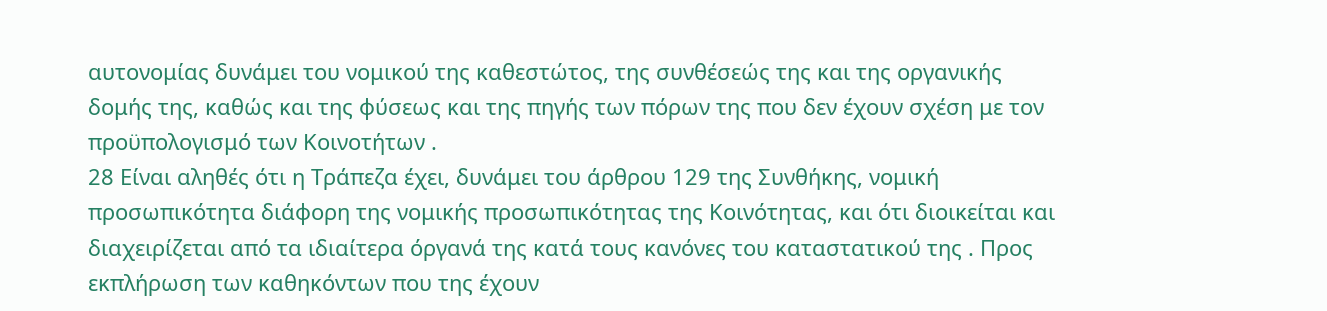αυτονομίας δυνάμει του νομικού της καθεστώτος, της συνθέσεώς της και της οργανικής δομής της, καθώς και της φύσεως και της πηγής των πόρων της που δεν έχουν σχέση με τον προϋπολογισμό των Κοινοτήτων .
28 Είναι αληθές ότι η Τράπεζα έχει, δυνάμει του άρθρου 129 της Συνθήκης, νομική προσωπικότητα διάφορη της νομικής προσωπικότητας της Κοινότητας, και ότι διοικείται και διαχειρίζεται από τα ιδιαίτερα όργανά της κατά τους κανόνες του καταστατικού της . Προς εκπλήρωση των καθηκόντων που της έχουν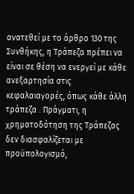ανατεθεί με το άρθρο 130 της Συνθήκης, η Τράπεζα πρέπει να είναι σε θέση να ενεργεί με κάθε ανεξαρτησία στις κεφαλαιαγορές, όπως κάθε άλλη τράπεζα . Πράγματι, η χρηματοδότηση της Τράπεζας δεν διασφαλίζεται με προϋπολογισμό,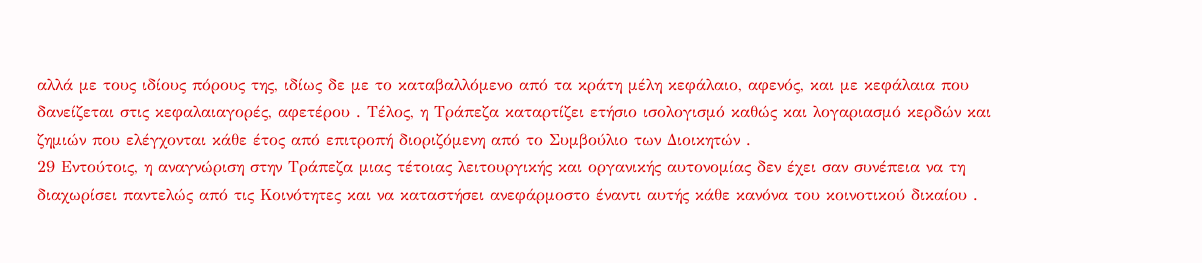αλλά με τους ιδίους πόρους της, ιδίως δε με το καταβαλλόμενο από τα κράτη μέλη κεφάλαιο, αφενός, και με κεφάλαια που δανείζεται στις κεφαλαιαγορές, αφετέρου . Τέλος, η Τράπεζα καταρτίζει ετήσιο ισολογισμό καθώς και λογαριασμό κερδών και ζημιών που ελέγχονται κάθε έτος από επιτροπή διοριζόμενη από το Συμβούλιο των Διοικητών .
29 Εντούτοις, η αναγνώριση στην Τράπεζα μιας τέτοιας λειτουργικής και οργανικής αυτονομίας δεν έχει σαν συνέπεια να τη διαχωρίσει παντελώς από τις Κοινότητες και να καταστήσει ανεφάρμοστο έναντι αυτής κάθε κανόνα του κοινοτικού δικαίου .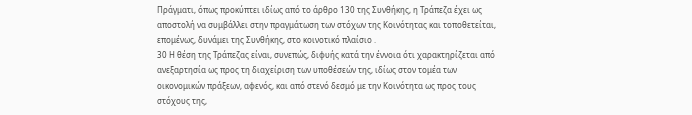Πράγματι, όπως προκύπτει ιδίως από το άρθρο 130 της Συνθήκης, η Τράπεζα έχει ως αποστολή να συμβάλλει στην πραγμάτωση των στόχων της Κοινότητας και τοποθετείται, επομένως, δυνάμει της Συνθήκης, στο κοινοτικό πλαίσιο .
30 Η θέση της Τράπεζας είναι, συνεπώς, διφυής κατά την έννοια ότι χαρακτηρίζεται από ανεξαρτησία ως προς τη διαχείριση των υποθέσεών της, ιδίως στον τομέα των οικονομικών πράξεων, αφενός, και από στενό δεσμό με την Κοινότητα ως προς τους στόχους της,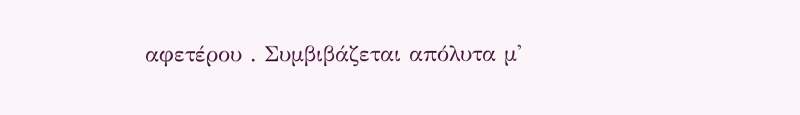αφετέρου . Συμβιβάζεται απόλυτα μ'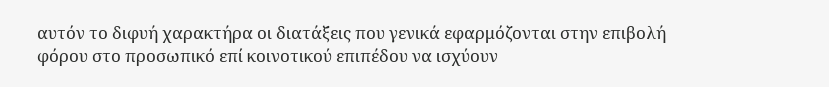αυτόν το διφυή χαρακτήρα οι διατάξεις που γενικά εφαρμόζονται στην επιβολή φόρου στο προσωπικό επί κοινοτικού επιπέδου να ισχύουν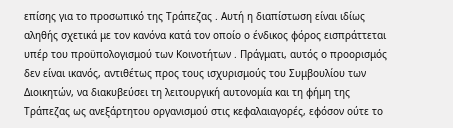επίσης για το προσωπικό της Τράπεζας . Αυτή η διαπίστωση είναι ιδίως αληθής σχετικά με τον κανόνα κατά τον οποίο ο ένδικος φόρος εισπράττεται υπέρ του προϋπολογισμού των Κοινοτήτων . Πράγματι, αυτός ο προορισμός δεν είναι ικανός, αντιθέτως προς τους ισχυρισμούς του Συμβουλίου των Διοικητών, να διακυβεύσει τη λειτουργική αυτονομία και τη φήμη της Τράπεζας ως ανεξάρτητου οργανισμού στις κεφαλαιαγορές, εφόσον ούτε το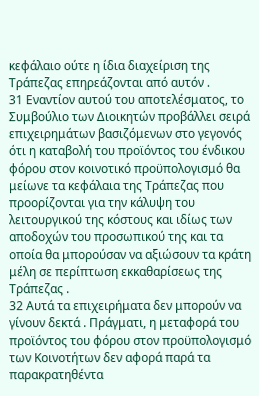κεφάλαιο ούτε η ίδια διαχείριση της Τράπεζας επηρεάζονται από αυτόν .
31 Εναντίον αυτού του αποτελέσματος, το Συμβούλιο των Διοικητών προβάλλει σειρά επιχειρημάτων βασιζόμενων στο γεγονός ότι η καταβολή του προϊόντος του ένδικου φόρου στον κοινοτικό προϋπολογισμό θα μείωνε τα κεφάλαια της Τράπεζας που προορίζονται για την κάλυψη του λειτουργικού της κόστους και ιδίως των αποδοχών του προσωπικού της και τα οποία θα μπορούσαν να αξιώσουν τα κράτη μέλη σε περίπτωση εκκαθαρίσεως της Τράπεζας .
32 Αυτά τα επιχειρήματα δεν μπορούν να γίνουν δεκτά . Πράγματι, η μεταφορά του προϊόντος του φόρου στον προϋπολογισμό των Κοινοτήτων δεν αφορά παρά τα παρακρατηθέντα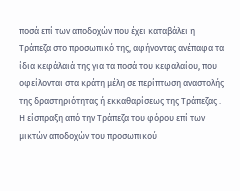ποσά επί των αποδοχών που έχει καταβάλει η Τράπεζα στο προσωπικό της, αφήνοντας ανέπαφα τα ίδια κεφάλαιά της για τα ποσά του κεφαλαίου, που οφείλονται στα κράτη μέλη σε περίπτωση αναστολής της δραστηριότητας ή εκκαθαρίσεως της Τράπεζας . Η είσπραξη από την Τράπεζα του φόρου επί των μικτών αποδοχών του προσωπικού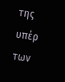της υπέρ των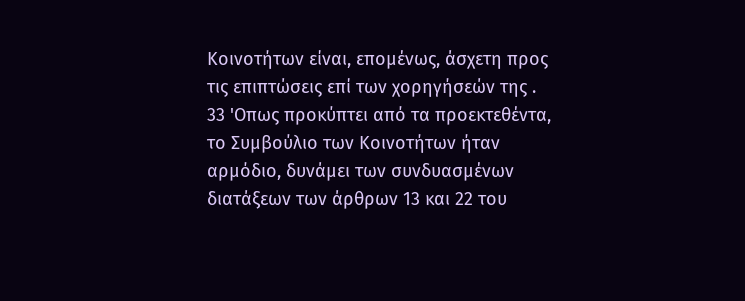Κοινοτήτων είναι, επομένως, άσχετη προς τις επιπτώσεις επί των χορηγήσεών της .
33 'Οπως προκύπτει από τα προεκτεθέντα, το Συμβούλιο των Κοινοτήτων ήταν αρμόδιο, δυνάμει των συνδυασμένων διατάξεων των άρθρων 13 και 22 του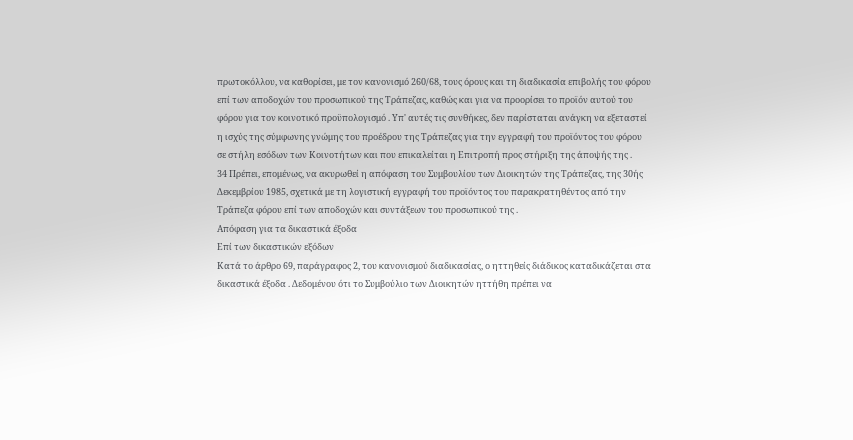πρωτοκόλλου, να καθορίσει, με τον κανονισμό 260/68, τους όρους και τη διαδικασία επιβολής του φόρου επί των αποδοχών του προσωπικού της Τράπεζας, καθώς και για να προορίσει το προϊόν αυτού του φόρου για τον κοινοτικό προϋπολογισμό . Υπ' αυτές τις συνθήκες, δεν παρίσταται ανάγκη να εξεταστεί η ισχύς της σύμφωνης γνώμης του προέδρου της Τράπεζας για την εγγραφή του προϊόντος του φόρου σε στήλη εσόδων των Κοινοτήτων και που επικαλείται η Επιτροπή προς στήριξη της άποψής της .
34 Πρέπει, επομένως, να ακυρωθεί η απόφαση του Συμβουλίου των Διοικητών της Τράπεζας, της 30ής Δεκεμβρίου 1985, σχετικά με τη λογιστική εγγραφή του προϊόντος του παρακρατηθέντος από την Τράπεζα φόρου επί των αποδοχών και συντάξεων του προσωπικού της .
Απόφαση για τα δικαστικά έξοδα
Επί των δικαστικών εξόδων
Κατά το άρθρο 69, παράγραφος 2, του κανονισμού διαδικασίας, ο ηττηθείς διάδικος καταδικάζεται στα δικαστικά έξοδα . Δεδομένου ότι το Συμβούλιο των Διοικητών ηττήθη πρέπει να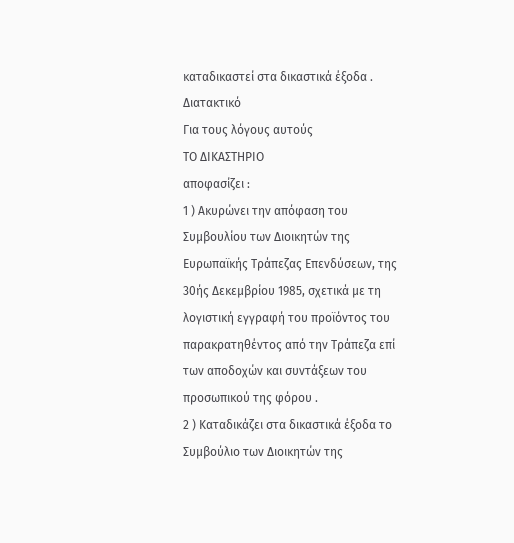καταδικαστεί στα δικαστικά έξοδα .
Διατακτικό
Για τους λόγους αυτούς
ΤΟ ΔΙΚΑΣΤΗΡΙΟ
αποφασίζει :
1 ) Ακυρώνει την απόφαση του Συμβουλίου των Διοικητών της Ευρωπαϊκής Τράπεζας Επενδύσεων, της 30ής Δεκεμβρίου 1985, σχετικά με τη λογιστική εγγραφή του προϊόντος του παρακρατηθέντος από την Τράπεζα επί των αποδοχών και συντάξεων του προσωπικού της φόρου .
2 ) Καταδικάζει στα δικαστικά έξοδα το Συμβούλιο των Διοικητών της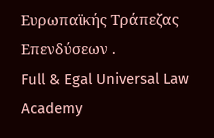Ευρωπαϊκής Τράπεζας Επενδύσεων .
Full & Egal Universal Law Academy